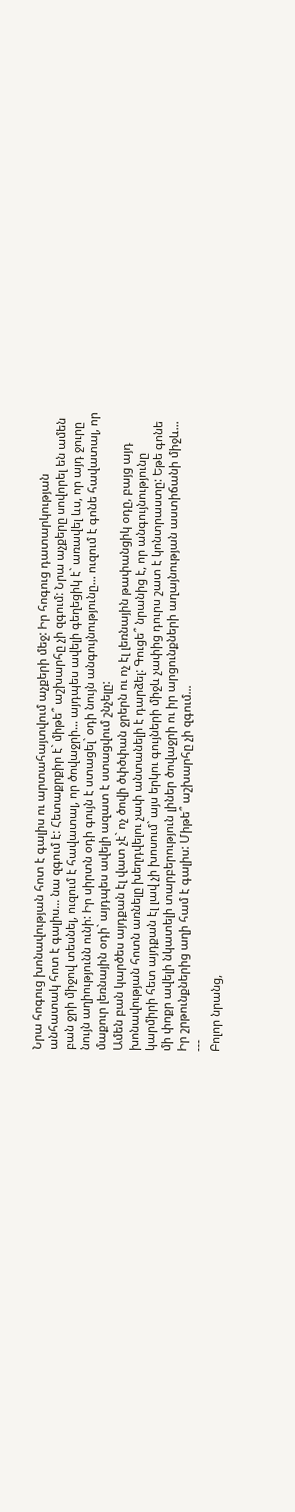Նրա հոգուց խոնավության հոտ է գալիս ու արտահայտվում աչքերի մեջ: Իր հոգուց դատարկության անհատակ հոտ է գալիս... նա զգում է: Հետաքրքիր է` միթե՞ աշխարհը չի զգում: Նրա աչքերը սովորել են ամեն բան ջրի միջով տեսնել, ուզում է հավատալ, որ ծովաջրի... այդպես ավելի գեղեցիկ է` առավել ևս, որ այդ ջուրը նույն աղիությունն ունի: Իր սիրտն օդի գույն է ստացել` օդի նույն անգույնությունը... ուզում է գոնե հավատալ, որ մաքուր լեռնային օդի` այդպես ավելի ազատ է ստացվում շնչելը:
Ամեն բան կարծես այդքան էլ վատ չէ` ոչ ծովի ծփծփան ջրերն ու ոչ էլ լեռնային թափանցիկ օդը, բայց այդ խոնավության հոտն առնելը խեղդվելու չափ անտանելի է դարձել: Գուցե՞ նրանից է, որ անգույնությունը կարմիրի հետ այդքան էլ լավ չի խոսում` այս երկու գույների միջև չափից դուրս շատ է կոնտրաստը: Եթե գոնե մի փոքր ավելի նկատելի տարբերություն լիներ ծովաջրի ու իր արցունքների աղայնության աստիճանի միջև... Իր շրթունքներից աղի համ է գալիս: Միթե՞ աշխարհը չի զգում...
---
Բոլոր նրանց,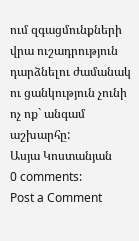ում զգացմունքների վրա ուշադրություն դարձնելու ժամանակ ու ցանկություն չունի ոչ ոք` անգամ աշխարհը:
Ասյա Կոստանյան
0 comments:
Post a Comment